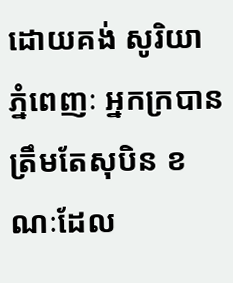ដោយគង់ សូរិយា
ភ្នំពេញៈ អ្នកក្របានត្រឹមតែសុបិន ខណៈដែល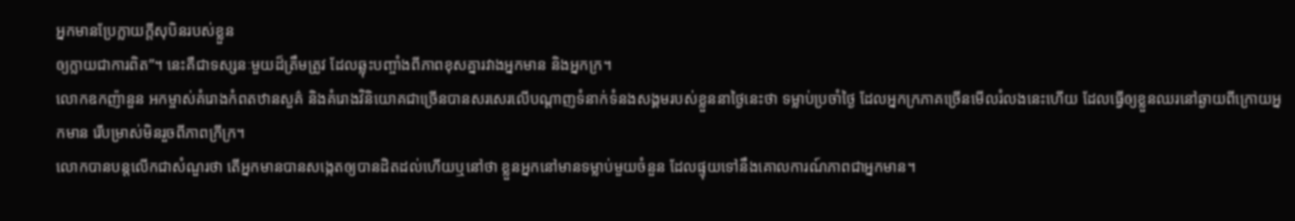អ្នកមានប្រែក្លាយក្តីសុបិនរបស់ខ្លួន
ឲ្យក្លាយជាការពិត”។ នេះគឺជាទស្សនៈមួយដ៏ត្រឹមត្រូវ ដែលឆ្លុះបញ្ចាំងពីភាពខុសគ្នារវាងអ្នកមាន និងអ្នកក្រ។
លោកឧកញ៉ានួន អកម្ចាស់គំរោងកំពតឋានសួគ៌ និងគំរោងវិនិយោគជាច្រើនបានសរសេរលើបណ្តាញទំនាក់ទំនងសង្គមរបស់ខ្លួននាថ្ងៃនេះថា ទម្លាប់ប្រចាំថ្ងៃ ដែលអ្នកក្រភាគច្រើនមើលរំលងនេះហើយ ដែលធ្វើឲ្យខ្លួនឈរនៅឆ្ងាយពីក្រោយអ្នកមាន រើបម្រាស់មិនរួចពីភាពក្រីក្រ។
លោកបានបន្តលើកជាសំណួរថា តើអ្នកមានបានសង្កេតឲ្យបានដិតដល់ហើយឬនៅថា ខ្លួនអ្នកនៅមានទម្លាប់មួយចំនួន ដែលផ្ទុយទៅនឹងគោលការណ៍ភាពជាអ្នកមាន។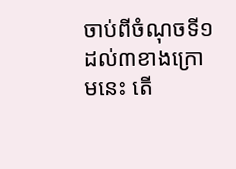ចាប់ពីចំណុចទី១ ដល់៣ខាងក្រោមនេះ តើ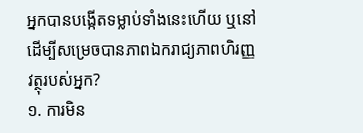អ្នកបានបង្កើតទម្លាប់ទាំងនេះហើយ ឬនៅ ដើម្បីសម្រេចបានភាពឯករាជ្យភាពហិរញ្ញវត្ថុរបស់អ្នក?
១. ការមិន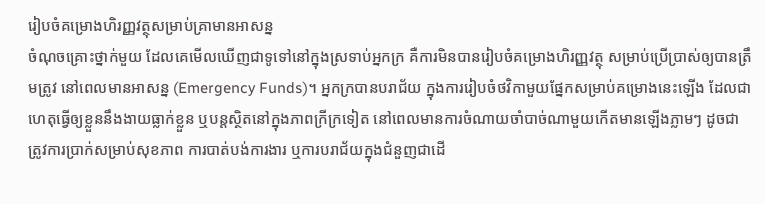រៀបចំគម្រោងហិរញ្ញវត្ថុសម្រាប់គ្រាមានអាសន្ន
ចំណុចគ្រោះថ្នាក់មួយ ដែលគេមើលឃើញជាទូទៅនៅក្នុងស្រទាប់អ្នកក្រ គឺការមិនបានរៀបចំគម្រោងហិរញ្ញវត្ថុ សម្រាប់ប្រើប្រាស់ឲ្យបានត្រឹមត្រូវ នៅពេលមានអាសន្ន (Emergency Funds)។ អ្នកក្របានបរាជ័យ ក្នុងការរៀបចំថវិកាមួយផ្នែកសម្រាប់គម្រោងនេះឡើង ដែលជាហេតុធ្វើឲ្យខ្លួននឹងងាយធ្លាក់ខ្លួន ឬបន្តស្ថិតនៅក្នុងភាពក្រីក្រទៀត នៅពេលមានការចំណាយចាំបាច់ណាមួយកើតមានឡើងភ្លាមៗ ដូចជា ត្រូវការប្រាក់សម្រាប់សុខភាព ការបាត់បង់ការងារ ឬការបរាជ័យក្នុងជំនួញជាដើ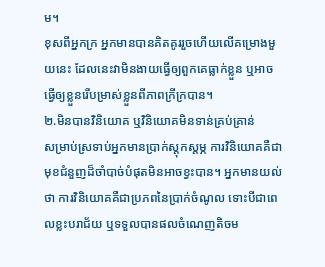ម។
ខុសពីអ្នកក្រ អ្នកមានបានគិតគូររួចហើយលើគម្រោងមួយនេះ ដែលនេះវាមិនងាយធ្វើឲ្យពួកគេធ្លាក់ខ្លួន ឬអាចធ្វើឲ្យខ្លួនរើបម្រាស់ខ្លួនពីភាពក្រីក្របាន។
២.មិនបានវិនិយោគ ឬវិនិយោគមិនទាន់គ្រប់គ្រាន់
សម្រាប់ស្រទាប់អ្នកមានប្រាក់ស្តុកស្តម្ភ ការវិនិយោគគឺជាមុខជំនួញដ៏ចាំបាច់បំផុតមិនអាចខ្វះបាន។ អ្នកមានយល់ថា ការវិនិយោគគឺជាប្រភពនៃប្រាក់ចំណូល ទោះបីជាពេលខ្លះបរាជ័យ ឬទទួលបានផលចំណេញតិចម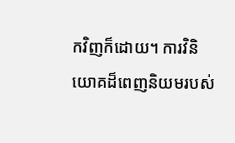កវិញក៏ដោយ។ ការវិនិយោគដ៏ពេញនិយមរបស់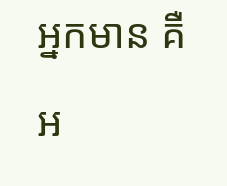អ្នកមាន គឺអ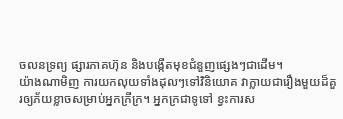ចលនទ្រព្យ ផ្សារភាគហ៊ុន និងបង្កើតមុខជំនួញផ្សេងៗជាដើម។
យ៉ាងណាមិញ ការយកលុយទាំងដុលៗទៅវិនិយោគ វាក្លាយជារឿងមួយដ៏គួរឲ្យភ័យខ្លាចសម្រាប់អ្នកក្រីក្រ។ អ្នកក្រជាទូទៅ ខ្វះការស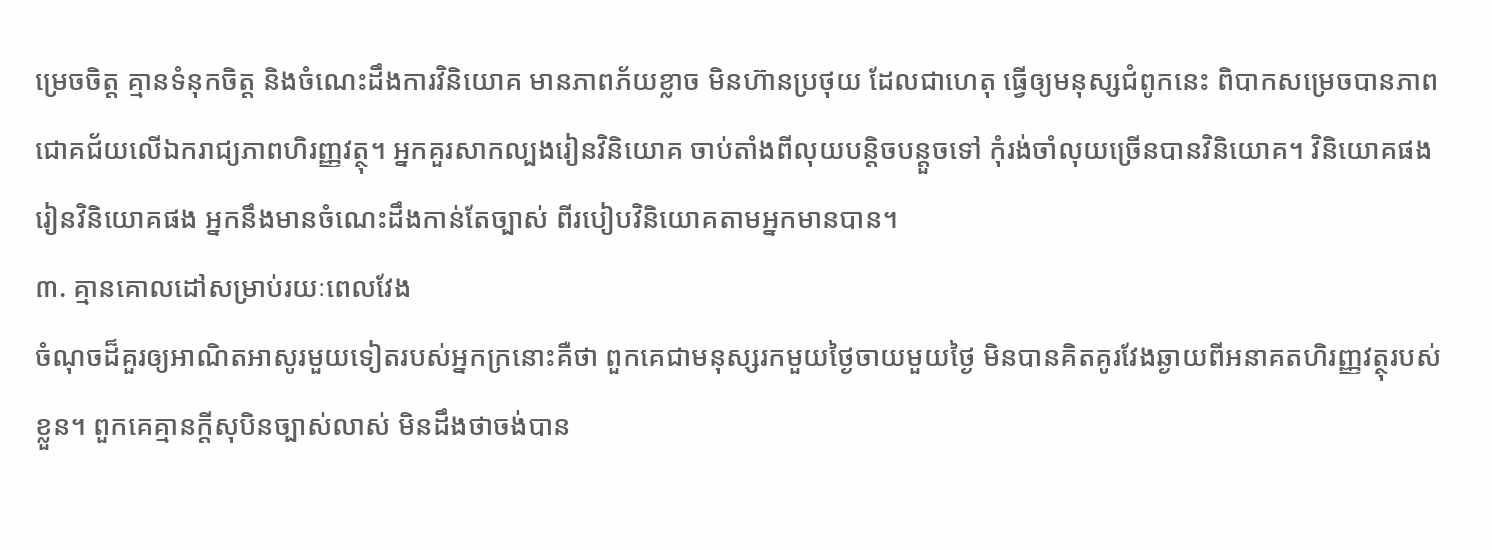ម្រេចចិត្ត គ្មានទំនុកចិត្ត និងចំណេះដឹងការវិនិយោគ មានភាពភ័យខ្លាច មិនហ៊ានប្រថុយ ដែលជាហេតុ ធ្វើឲ្យមនុស្សជំពូកនេះ ពិបាកសម្រេចបានភាពជោគជ័យលើឯករាជ្យភាពហិរញ្ញវត្ថុ។ អ្នកគួរសាកល្បងរៀនវិនិយោគ ចាប់តាំងពីលុយបន្តិចបន្តួចទៅ កុំរង់ចាំលុយច្រើនបានវិនិយោគ។ វិនិយោគផង រៀនវិនិយោគផង អ្នកនឹងមានចំណេះដឹងកាន់តែច្បាស់ ពីរបៀបវិនិយោគតាមអ្នកមានបាន។
៣. គ្មានគោលដៅសម្រាប់រយៈពេលវែង
ចំណុចដ៏គួរឲ្យអាណិតអាសូរមួយទៀតរបស់អ្នកក្រនោះគឺថា ពួកគេជាមនុស្សរកមួយថ្ងៃចាយមួយថ្ងៃ មិនបានគិតគូរវែងឆ្ងាយពីអនាគតហិរញ្ញវត្ថុរបស់ខ្លួន។ ពួកគេគ្មានក្តីសុបិនច្បាស់លាស់ មិនដឹងថាចង់បាន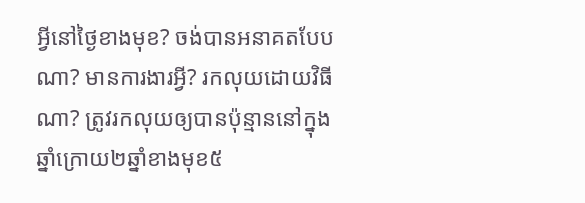អ្វីនៅថ្ងៃខាងមុខ? ចង់បានអនាគតបែបណា? មានការងារអ្វី? រកលុយដោយវិធីណា? ត្រូវរកលុយឲ្យបានប៉ុន្មាននៅក្នុងឆ្នាំក្រោយ២ឆ្នាំខាងមុខ៥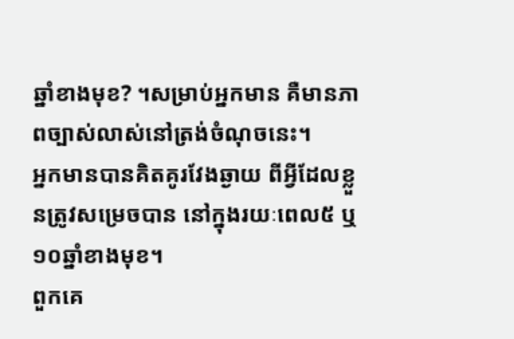ឆ្នាំខាងមុខ? ។សម្រាប់អ្នកមាន គឺមានភាពច្បាស់លាស់នៅត្រង់ចំណុចនេះ។
អ្នកមានបានគិតគូរវែងឆ្ងាយ ពីអ្វីដែលខ្លួនត្រូវសម្រេចបាន នៅក្នុងរយៈពេល៥ ឬ ១០ឆ្នាំខាងមុខ។
ពួកគេ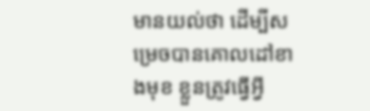មានយល់ថា ដើម្បីសម្រេចបានគោលដៅខាងមុខ ខ្លួនត្រូវធ្វើអ្វី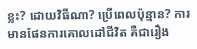ខ្លះ? ដោយវិធីណា? ប្រើពេលប៉ុន្មាន? ការមានផែនការគោលដៅជីវិត គឺជារឿង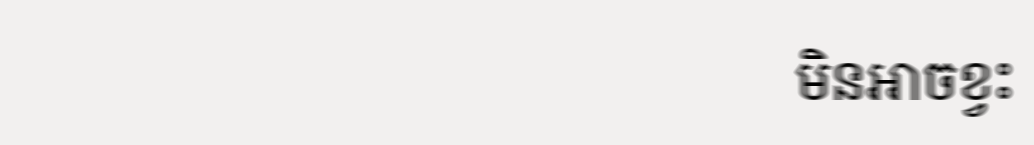មិនអាចខ្វះ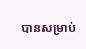បានសម្រាប់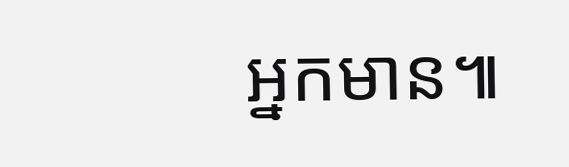អ្នកមាន៕